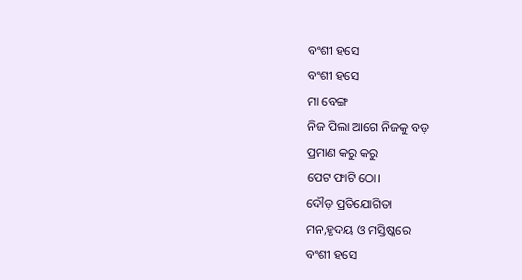ବଂଶୀ ହସେ
ବଂଶୀ ହସେ
ମା ବେଙ୍ଗ
ନିଜ ପିଲା ଆଗେ ନିଜକୁ ବଡ଼
ପ୍ରମାଣ କରୁ କରୁ
ପେଟ ଫାଟି ଠୋ।
ଦୌଡ଼ ପ୍ରତିଯୋଗିତା
ମନ,ହୃଦୟ ଓ ମସ୍ତିଷ୍କରେ
ବଂଶୀ ହସେ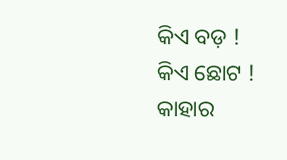କିଏ ବଡ଼ !
କିଏ ଛୋଟ !
କାହାର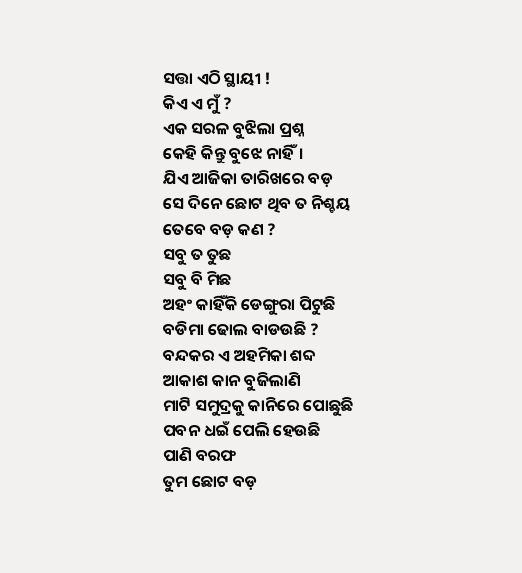ସତ୍ତା ଏଠି ସ୍ଥାୟୀ !
କିଏ ଏ ମୁଁ ?
ଏକ ସରଳ ବୁଝିଲା ପ୍ରଶ୍ନ
କେହି କିନ୍ତୁ ବୁଝେ ନାହିଁ।
ଯିଏ ଆଜିକା ତାରିଖରେ ବଡ଼
ସେ ଦିନେ ଛୋଟ ଥିବ ତ ନିଶ୍ଚୟ
ତେବେ ବଡ଼ କଣ ?
ସବୁ ତ ତୁଛ
ସବୁ ବି ମିଛ
ଅହଂ କାହିଁକି ଡେଙ୍ଗୁରା ପିଟୁଛି
ବଡିମା ଢୋଲ ବାଡଉଛି ?
ବନ୍ଦକର ଏ ଅହମିକା ଶବ୍ଦ
ଆକାଶ କାନ ବୁଜିଲାଣି
ମାଟି ସମୁଦ୍ରକୁ କାନିରେ ପୋଛୁଛି
ପବନ ଧଇଁ ପେଲି ହେଉଛି
ପାଣି ବରଫ
ତୁମ ଛୋଟ ବଡ଼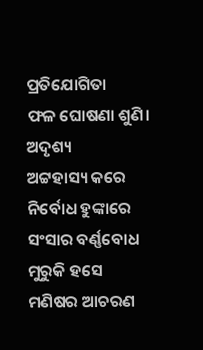ପ୍ରତିଯୋଗିତା
ଫଳ ଘୋଷଣା ଶୁଣି।
ଅଦୃଶ୍ୟ
ଅଟ୍ଟହାସ୍ୟ କରେ
ନିର୍ବୋଧ ହୁଙ୍କାରେ
ସଂସାର ବର୍ଣ୍ଣବୋଧ ମୁରୁକି ହସେ
ମଣିଷର ଆଚରଣ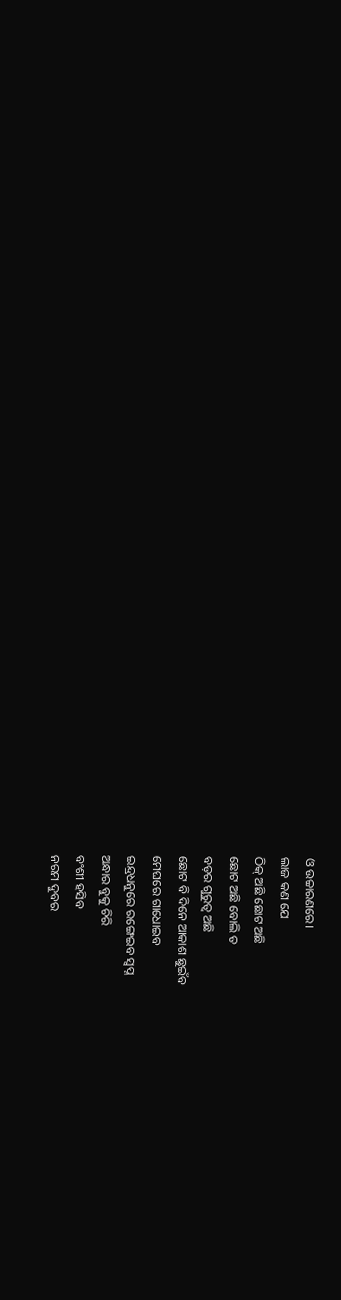ଓ ଉଚ୍ଚାରଣରେ।
ଲାଜ କଣ ଯେ
ଠିକ୍ ଅଛି ଛୋଟ ଅଛି
ଛୋଟ ଅଛି ବୋଲି ତ
ବଡ଼ର ଗୁରୁତ୍ୱ ଅଛି
ଛୋଟ ବି ଦିନେ ଆକାଶ ଛୁଇଁବ
ମେଘରେ ଗାଧୋଇବ
ଇନ୍ଦ୍ରଧନୁରେ ରଙ୍ଗେଇବ ସ୍ୱପ୍ନ
ଅନ୍ଧାର ବୁକୁ ଚିରି
ବଂଶୀ ହସିବ
ନରମ ଦୁବର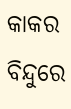କାକର ବିନ୍ଦୁରେ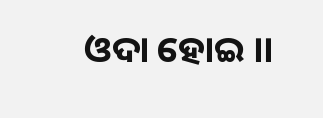ଓଦା ହୋଇ ।।